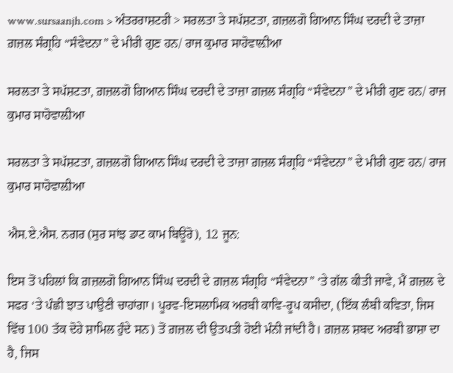www.sursaanjh.com > ਅੰਤਰਰਾਸ਼ਟਰੀ > ਸਰਲਤਾ ਤੇ ਸਪੱਸ਼ਟਤਾ, ਗ਼ਜ਼ਲਗੋ ਗਿਆਨ ਸਿੰਘ ਦਰਦੀ ਦੇ ਤਾਜ਼ਾ ਗ਼ਜ਼ਲ ਸੰਗ੍ਰਹਿ “ਸੰਵੇਦਨਾ” ਦੇ ਮੀਰੀ ਗੁਣ ਹਨ/ ਰਾਜ ਕੁਮਾਰ ਸਾਹੋਵਾਲ਼ੀਆ

ਸਰਲਤਾ ਤੇ ਸਪੱਸ਼ਟਤਾ, ਗ਼ਜ਼ਲਗੋ ਗਿਆਨ ਸਿੰਘ ਦਰਦੀ ਦੇ ਤਾਜ਼ਾ ਗ਼ਜ਼ਲ ਸੰਗ੍ਰਹਿ “ਸੰਵੇਦਨਾ” ਦੇ ਮੀਰੀ ਗੁਣ ਹਨ/ ਰਾਜ ਕੁਮਾਰ ਸਾਹੋਵਾਲ਼ੀਆ

ਸਰਲਤਾ ਤੇ ਸਪੱਸ਼ਟਤਾ, ਗ਼ਜ਼ਲਗੋ ਗਿਆਨ ਸਿੰਘ ਦਰਦੀ ਦੇ ਤਾਜ਼ਾ ਗ਼ਜ਼ਲ ਸੰਗ੍ਰਹਿ “ਸੰਵੇਦਨਾ” ਦੇ ਮੀਰੀ ਗੁਣ ਹਨ/ ਰਾਜ ਕੁਮਾਰ ਸਾਹੋਵਾਲ਼ੀਆ

ਐਸ.ਏ.ਐਸ. ਨਗਰ (ਸੁਰ ਸਾਂਝ ਡਾਟ ਕਾਮ ਬਿਊਰੋ), 12 ਜੂਨ:

ਇਸ ਤੋਂ ਪਹਿਲਾਂ ਕਿ ਗ਼ਜ਼ਲਗੋ ਗਿਆਨ ਸਿੰਘ ਦਰਦੀ ਦੇ ਗ਼ਜ਼ਲ ਸੰਗ੍ਰਹਿ “ਸੰਵੇਦਨਾ” ‘ਤੇ ਗੱਲ ਕੀਤੀ ਜਾਵੇ, ਮੈਂ ਗ਼ਜ਼ਲ ਦੇ ਸਫਰ ‘ਤੇ ਪੰਛੀ ਝਾਤ ਪਾਉਣੀ ਚਾਹਾਂਗਾ। ਪੂਰਵ-ਇਸਲਾਮਿਕ ਅਰਬੀ ਕਾਵਿ-ਰੂਪ ਕਸੀਦਾ, (ਇੱਕ ਲੰਬੀ ਕਵਿਤਾ, ਜਿਸ ਵਿੱਚ 100 ਤੱਕ ਦੋਹੇ ਸ਼ਾਮਿਲ ਹੁੰਦੇ ਸਨ) ਤੋਂ ਗ਼ਜ਼ਲ ਦੀ ਉਤਪਤੀ ਹੋਈ ਮੰਨੀ ਜਾਂਦੀ ਹੈ। ਗ਼ਜ਼ਲ ਸ਼ਬਦ ਅਰਬੀ ਭਾਸ਼ਾ ਦਾ ਹੈ, ਜਿਸ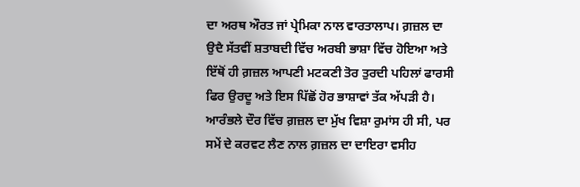ਦਾ ਅਰਥ ਔਰਤ ਜਾਂ ਪ੍ਰੇਮਿਕਾ ਨਾਲ ਵਾਰਤਾਲਾਪ। ਗ਼ਜ਼ਲ ਦਾ ਉਦੈ ਸੱਤਵੀਂ ਸ਼ਤਾਬਦੀ ਵਿੱਚ ਅਰਬੀ ਭਾਸ਼ਾ ਵਿੱਚ ਹੋਇਆ ਅਤੇ ਇੱਥੋਂ ਹੀ ਗ਼ਜ਼ਲ ਆਪਣੀ ਮਟਕਣੀ ਤੋਰ ਤੁਰਦੀ ਪਹਿਲਾਂ ਫਾਰਸੀ ਫਿਰ ਉਰਦੂ ਅਤੇ ਇਸ ਪਿੱਛੋਂ ਹੋਰ ਭਾਸ਼ਾਵਾਂ ਤੱਕ ਅੱਪੜੀ ਹੈ। ਆਰੰਭਲੇ ਦੌਰ ਵਿੱਚ ਗ਼ਜ਼ਲ ਦਾ ਮੁੱਖ ਵਿਸ਼ਾ ਰੁਮਾਂਸ ਹੀ ਸੀ, ਪਰ ਸਮੇਂ ਦੇ ਕਰਵਟ ਲੈਣ ਨਾਲ ਗ਼ਜ਼ਲ ਦਾ ਦਾਇਰਾ ਵਸੀਹ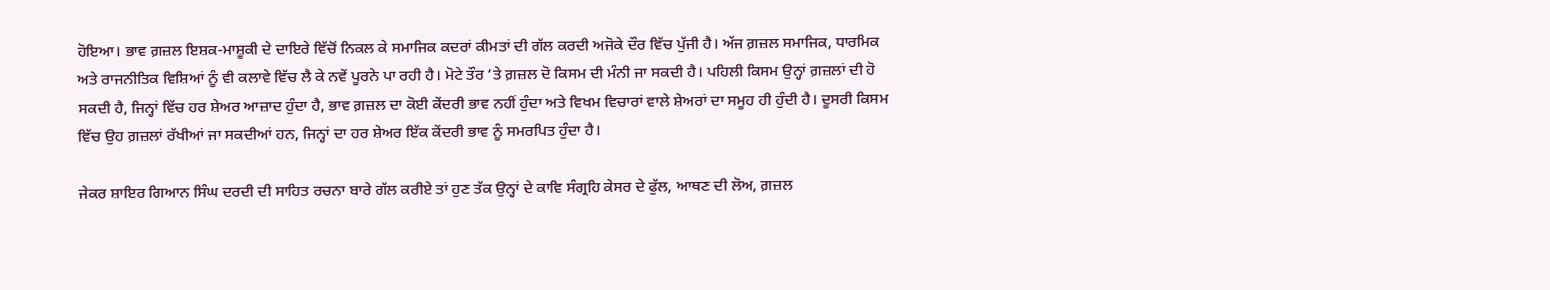ਹੋਇਆ। ਭਾਵ ਗ਼ਜ਼ਲ ਇਸ਼ਕ-ਮਾਸ਼ੂਕੀ ਦੇ ਦਾਇਰੇ ਵਿੱਚੋਂ ਨਿਕਲ ਕੇ ਸਮਾਜਿਕ ਕਦਰਾਂ ਕੀਮਤਾਂ ਦੀ ਗੱਲ ਕਰਦੀ ਅਜੋਕੇ ਦੌਰ ਵਿੱਚ ਪੁੱਜੀ ਹੈ। ਅੱਜ ਗ਼ਜ਼ਲ ਸਮਾਜਿਕ, ਧਾਰਮਿਕ ਅਤੇ ਰਾਜਨੀਤਿਕ ਵਿਸ਼ਿਆਂ ਨੂੰ ਵੀ ਕਲਾਵੇ ਵਿੱਚ ਲੈ ਕੇ ਨਵੇਂ ਪੂਰਨੇ ਪਾ ਰਹੀ ਹੈ। ਮੋਟੇ ਤੌਰ ‘ਤੇ ਗ਼ਜ਼ਲ ਦੋ ਕਿਸਮ ਦੀ ਮੰਨੀ ਜਾ ਸਕਦੀ ਹੈ। ਪਹਿਲੀ ਕਿਸਮ ਉਨ੍ਹਾਂ ਗ਼ਜ਼ਲਾਂ ਦੀ ਹੋ ਸਕਦੀ ਹੈ, ਜਿਨ੍ਹਾਂ ਵਿੱਚ ਹਰ ਸ਼ੇਅਰ ਆਜ਼ਾਦ ਹੁੰਦਾ ਹੈ, ਭਾਵ ਗ਼ਜ਼ਲ ਦਾ ਕੋਈ ਕੇਂਦਰੀ ਭਾਵ ਨਹੀਂ ਹੁੰਦਾ ਅਤੇ ਵਿਖਮ ਵਿਚਾਰਾਂ ਵਾਲੇ ਸ਼ੇਅਰਾਂ ਦਾ ਸਮੂਹ ਹੀ ਹੁੰਦੀ ਹੈ। ਦੂਸਰੀ ਕਿਸਮ ਵਿੱਚ ਉਹ ਗ਼ਜ਼ਲਾਂ ਰੱਖੀਆਂ ਜਾ ਸਕਦੀਆਂ ਹਨ, ਜਿਨ੍ਹਾਂ ਦਾ ਹਰ ਸ਼ੇਅਰ ਇੱਕ ਕੇਂਦਰੀ ਭਾਵ ਨੂੰ ਸਮਰਪਿਤ ਹੁੰਦਾ ਹੈ।

ਜੇਕਰ ਸ਼ਾਇਰ ਗਿਆਨ ਸਿੰਘ ਦਰਦੀ ਦੀ ਸਾਹਿਤ ਰਚਨਾ ਬਾਰੇ ਗੱਲ ਕਰੀਏ ਤਾਂ ਹੁਣ ਤੱਕ ਉਨ੍ਹਾਂ ਦੇ ਕਾਵਿ ਸੰਗ੍ਰਹਿ ਕੇਸਰ ਦੇ ਫੁੱਲ, ਆਥਣ ਦੀ ਲੋਅ, ਗ਼ਜ਼ਲ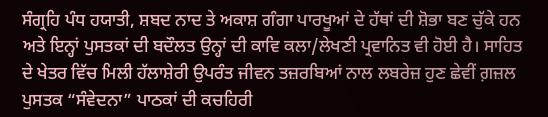ਸੰਗ੍ਰਹਿ ਪੰਧ ਹਯਾਤੀ, ਸ਼ਬਦ ਨਾਦ ਤੇ ਅਕਾਸ਼ ਗੰਗਾ ਪਾਰਖੂਆਂ ਦੇ ਹੱਥਾਂ ਦੀ ਸ਼ੋਭਾ ਬਣ ਚੁੱਕੇ ਹਨ ਅਤੇ ਇਨ੍ਹਾਂ ਪੁਸਤਕਾਂ ਦੀ ਬਦੌਲਤ ਉਨ੍ਹਾਂ ਦੀ ਕਾਵਿ ਕਲਾ/ਲੇਖਣੀ ਪ੍ਰਵਾਨਿਤ ਵੀ ਹੋਈ ਹੈ। ਸਾਹਿਤ ਦੇ ਖੇਤਰ ਵਿੱਚ ਮਿਲੀ ਹੱਲਾਸ਼ੇਰੀ ਉਪਰੰਤ ਜੀਵਨ ਤਜ਼ਰਬਿਆਂ ਨਾਲ ਲਬਰੇਜ਼ ਹੁਣ ਛੇਵੀਂ ਗ਼ਜ਼ਲ ਪੁਸਤਕ “ਸੰਵੇਦਨਾ” ਪਾਠਕਾਂ ਦੀ ਕਚਹਿਰੀ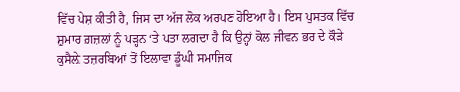ਵਿੱਚ ਪੇਸ਼ ਕੀਤੀ ਹੈ, ਜਿਸ ਦਾ ਅੱਜ ਲੋਕ ਅਰਪਣ ਹੋਇਆ ਹੈ। ਇਸ ਪੁਸਤਕ ਵਿੱਚ ਸ਼ੁਮਾਰ ਗ਼ਜ਼ਲਾਂ ਨੂੰ ਪੜ੍ਹਨ ‘ਤੇ ਪਤਾ ਲਗਦਾ ਹੈ ਕਿ ਉਨ੍ਹਾਂ ਕੋਲ ਜੀਵਨ ਭਰ ਦੇ ਕੌੜੇ ਕੁਸੈਲ਼ੇ ਤਜ਼ਰਬਿਆਂ ਤੋਂ ਇਲਾਵਾ ਡੂੰਘੀ ਸਮਾਜਿਕ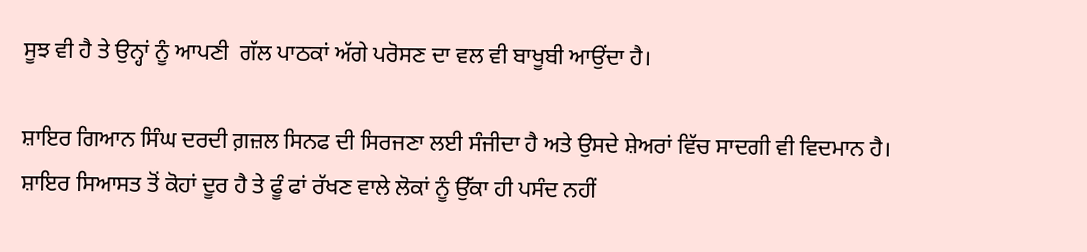ਸੂਝ ਵੀ ਹੈ ਤੇ ਉਨ੍ਹਾਂ ਨੂੰ ਆਪਣੀ  ਗੱਲ ਪਾਠਕਾਂ ਅੱਗੇ ਪਰੋਸਣ ਦਾ ਵਲ ਵੀ ਬਾਖੂਬੀ ਆਉਂਦਾ ਹੈ।

ਸ਼ਾਇਰ ਗਿਆਨ ਸਿੰਘ ਦਰਦੀ ਗ਼ਜ਼ਲ ਸਿਨਫ ਦੀ ਸਿਰਜਣਾ ਲਈ ਸੰਜੀਦਾ ਹੈ ਅਤੇ ਉਸਦੇ ਸ਼ੇਅਰਾਂ ਵਿੱਚ ਸਾਦਗੀ ਵੀ ਵਿਦਮਾਨ ਹੈ। ਸ਼ਾਇਰ ਸਿਆਸਤ ਤੋਂ ਕੋਹਾਂ ਦੂਰ ਹੈ ਤੇ ਫੂੰ ਫਾਂ ਰੱਖਣ ਵਾਲੇ ਲੋਕਾਂ ਨੂੰ ਉੱਕਾ ਹੀ ਪਸੰਦ ਨਹੀਂ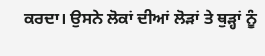ਕਰਦਾ। ਉਸਨੇ ਲੋਕਾਂ ਦੀਆਂ ਲੋੜਾਂ ਤੇ ਥੁੜ੍ਹਾਂ ਨੂੰ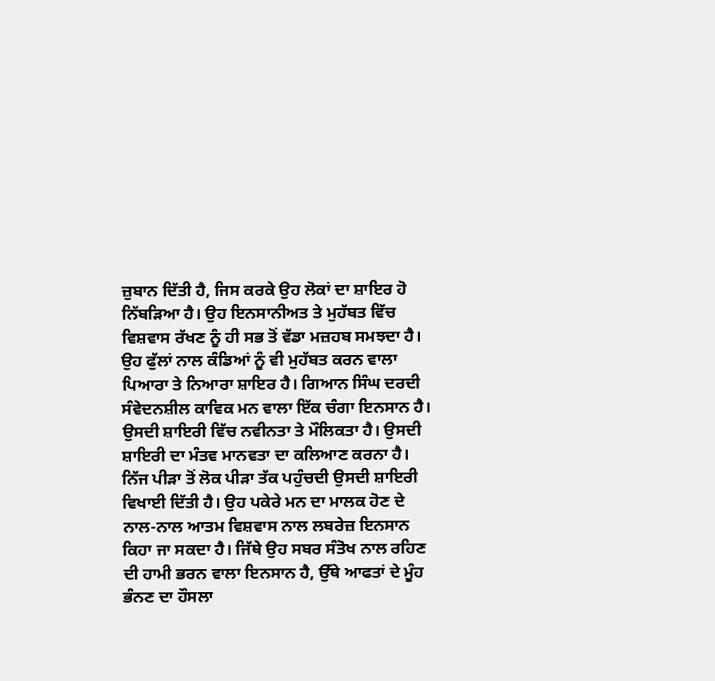ਜ਼ੁਬਾਨ ਦਿੱਤੀ ਹੈ, ਜਿਸ ਕਰਕੇ ਉਹ ਲੋਕਾਂ ਦਾ ਸ਼ਾਇਰ ਹੋ ਨਿੱਬੜਿਆ ਹੈ। ਉਹ ਇਨਸਾਨੀਅਤ ਤੇ ਮੁਹੱਬਤ ਵਿੱਚ ਵਿਸ਼ਵਾਸ ਰੱਖਣ ਨੂੰ ਹੀ ਸਭ ਤੋਂ ਵੱਡਾ ਮਜ਼ਹਬ ਸਮਝਦਾ ਹੈ। ਉਹ ਫੁੱਲਾਂ ਨਾਲ ਕੰਡਿਆਂ ਨੂੰ ਵੀ ਮੁਹੱਬਤ ਕਰਨ ਵਾਲਾ ਪਿਆਰਾ ਤੇ ਨਿਆਰਾ ਸ਼ਾਇਰ ਹੈ। ਗਿਆਨ ਸਿੰਘ ਦਰਦੀ ਸੰਵੇਦਨਸ਼ੀਲ ਕਾਵਿਕ ਮਨ ਵਾਲਾ ਇੱਕ ਚੰਗਾ ਇਨਸਾਨ ਹੈ। ਉਸਦੀ ਸ਼ਾਇਰੀ ਵਿੱਚ ਨਵੀਨਤਾ ਤੇ ਮੌਲਿਕਤਾ ਹੈ। ਉਸਦੀ ਸ਼ਾਇਰੀ ਦਾ ਮੰਤਵ ਮਾਨਵਤਾ ਦਾ ਕਲਿਆਣ ਕਰਨਾ ਹੈ। ਨਿੱਜ ਪੀੜਾ ਤੋਂ ਲੋਕ ਪੀੜਾ ਤੱਕ ਪਹੁੰਚਦੀ ਉਸਦੀ ਸ਼ਾਇਰੀ ਵਿਖਾਈ ਦਿੱਤੀ ਹੈ। ਉਹ ਪਕੇਰੇ ਮਨ ਦਾ ਮਾਲਕ ਹੋਣ ਦੇ ਨਾਲ-ਨਾਲ ਆਤਮ ਵਿਸ਼ਵਾਸ ਨਾਲ ਲਬਰੇਜ਼ ਇਨਸਾਨ ਕਿਹਾ ਜਾ ਸਕਦਾ ਹੈ। ਜਿੱਥੇ ਉਹ ਸਬਰ ਸੰਤੋਖ ਨਾਲ ਰਹਿਣ ਦੀ ਹਾਮੀ ਭਰਨ ਵਾਲਾ ਇਨਸਾਨ ਹੈ, ਉੱਥੇ ਆਫਤਾਂ ਦੇ ਮੂੰਹ ਭੰਨਣ ਦਾ ਹੌਸਲਾ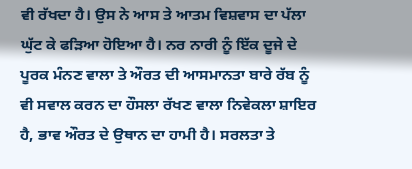ਵੀ ਰੱਖਦਾ ਹੈ। ਉਸ ਨੇ ਆਸ ਤੇ ਆਤਮ ਵਿਸ਼ਵਾਸ ਦਾ ਪੱਲਾ ਘੁੱਟ ਕੇ ਫੜਿਆ ਹੋਇਆ ਹੈ। ਨਰ ਨਾਰੀ ਨੂੰ ਇੱਕ ਦੂਜੇ ਦੇ ਪੂਰਕ ਮੰਨਣ ਵਾਲਾ ਤੇ ਔਰਤ ਦੀ ਆਸਮਾਨਤਾ ਬਾਰੇ ਰੱਬ ਨੂੰ ਵੀ ਸਵਾਲ ਕਰਨ ਦਾ ਹੌਸਲਾ ਰੱਖਣ ਵਾਲਾ ਨਿਵੇਕਲਾ ਸ਼ਾਇਰ ਹੈ, ਭਾਵ ਔਰਤ ਦੇ ਉਥਾਨ ਦਾ ਹਾਮੀ ਹੈ। ਸਰਲਤਾ ਤੇ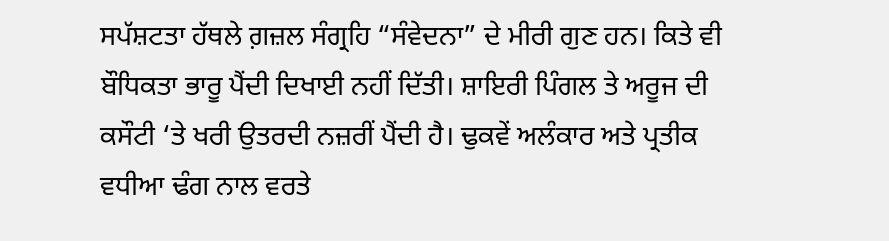ਸਪੱਸ਼ਟਤਾ ਹੱਥਲੇ ਗ਼ਜ਼ਲ ਸੰਗ੍ਰਹਿ “ਸੰਵੇਦਨਾ” ਦੇ ਮੀਰੀ ਗੁਣ ਹਨ। ਕਿਤੇ ਵੀ ਬੌਧਿਕਤਾ ਭਾਰੂ ਪੈਂਦੀ ਦਿਖਾਈ ਨਹੀਂ ਦਿੱਤੀ। ਸ਼ਾਇਰੀ ਪਿੰਗਲ ਤੇ ਅਰੂਜ ਦੀ ਕਸੌਟੀ ‘ਤੇ ਖਰੀ ਉਤਰਦੀ ਨਜ਼ਰੀਂ ਪੈਂਦੀ ਹੈ। ਢੁਕਵੇਂ ਅਲੰਕਾਰ ਅਤੇ ਪ੍ਰਤੀਕ ਵਧੀਆ ਢੰਗ ਨਾਲ ਵਰਤੇ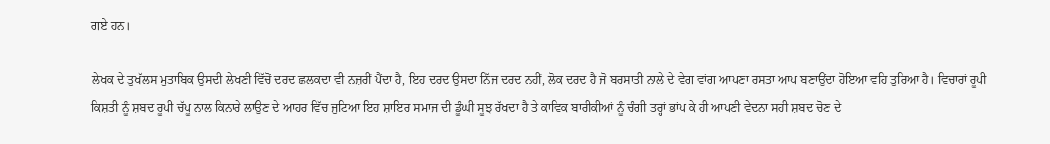ਗਏ ਹਨ।

ਲੇਖਕ ਦੇ ਤੁਖੱਲਸ ਮੁਤਾਬਿਕ ਉਸਦੀ ਲੇਖਣੀ ਵਿੱਚੋਂ ਦਰਦ ਛਲਕਦਾ ਵੀ ਨਜ਼ਰੀਂ ਪੈਂਦਾ ਹੈ, ਇਹ ਦਰਦ ਉਸਦਾ ਨਿੱਜ ਦਰਦ ਨਹੀਂ, ਲੋਕ ਦਰਦ ਹੈ ਜੋ ਬਰਸਾਤੀ ਨਾਲੇ ਦੇ ਵੇਗ ਵਾਂਗ ਆਪਣਾ ਰਸਤਾ ਆਪ ਬਣਾਉਂਦਾ ਹੋਇਆ ਵਹਿ ਤੁਰਿਆ ਹੈ। ਵਿਚਾਰਾਂ ਰੂਪੀ ਕਿਸ਼ਤੀ ਨੂੰ ਸ਼ਬਦ ਰੂਪੀ ਚੱਪੂ ਨਾਲ ਕਿਨਾਰੇ ਲਾਉਣ ਦੇ ਆਹਰ ਵਿੱਚ ਜੁਟਿਆ ਇਹ ਸ਼ਾਇਰ ਸਮਾਜ ਦੀ ਡੂੰਘੀ ਸੂਝ ਰੱਖਦਾ ਹੈ ਤੇ ਕਾਵਿਕ ਬਾਰੀਕੀਆਂ ਨੂੰ ਚੰਗੀ ਤਰ੍ਹਾਂ ਭਾਂਪ ਕੇ ਹੀ ਆਪਣੀ ਵੇਦਨਾ ਸਹੀ ਸ਼ਬਦ ਚੋਣ ਦੇ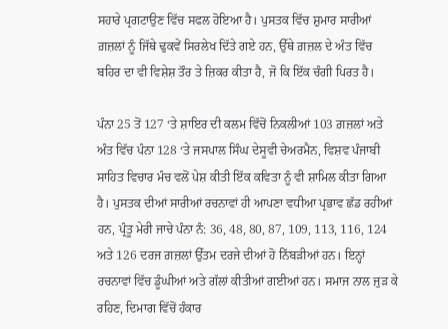ਸਹਾਰੇ ਪ੍ਰਗਟਾਉਣ ਵਿੱਚ ਸਫਲ ਹੋਇਆ ਹੈ। ਪੁਸਤਕ ਵਿੱਚ ਸ਼ੁਮਾਰ ਸਾਰੀਆਂ ਗ਼ਜ਼ਲਾਂ ਨੂੰ ਜਿੱਥੇ ਢੁਕਵੇਂ ਸਿਰਲੇਖ ਦਿੱਤੇ ਗਏ ਹਨ, ਉੱਥੇ ਗ਼ਜ਼ਲ ਦੇ ਅੰਤ ਵਿੱਚ ਬਹਿਰ ਦਾ ਵੀ ਵਿਸ਼ੇਸ਼ ਤੌਰ ਤੇ ਜ਼ਿਕਰ ਕੀਤਾ ਹੈ, ਜੋ ਕਿ ਇੱਕ ਚੰਗੀ ਪਿਰਤ ਹੈ।

ਪੰਨਾ 25 ਤੋਂ 127 ‘ਤੇ ਸ਼ਾਇਰ ਦੀ ਕਲਮ ਵਿੱਚੋਂ ਨਿਕਲੀਆਂ 103 ਗ਼ਜ਼ਲਾਂ ਅਤੇ ਅੰਤ ਵਿੱਚ ਪੰਨਾ 128 ‘ਤੇ ਜਸਪਾਲ ਸਿੰਘ ਦੇਸੂਵੀ ਚੇਅਰਮੈਨ, ਵਿਸ਼ਵ ਪੰਜਾਬੀ ਸਾਹਿਤ ਵਿਚਾਰ ਮੰਚ ਵਲੋਂ ਪੇਸ਼ ਕੀਤੀ ਇੱਕ ਕਵਿਤਾ ਨੂੰ ਵੀ ਸ਼ਾਮਿਲ ਕੀਤਾ ਗਿਆ ਹੈ। ਪੁਸਤਕ ਦੀਆਂ ਸਾਰੀਆਂ ਰਚਨਾਵਾਂ ਹੀ ਆਪਣਾ ਵਧੀਆ ਪ੍ਰਭਾਵ ਛੱਡ ਰਹੀਆਂ ਹਨ, ਪ੍ਰੰਤੂ ਮੇਰੀ ਜਾਚੇ ਪੰਨਾ ਨੰ: 36, 48, 80, 87, 109, 113, 116, 124 ਅਤੇ 126 ਦਰਜ ਗ਼ਜ਼ਲਾਂ ਉੱਤਮ ਦਰਜੇ ਦੀਆਂ ਹੋ ਨਿੱਬੜੀਆਂ ਹਨ। ਇਨ੍ਹਾਂ ਰਚਨਾਵਾਂ ਵਿੱਚ ਡੂੰਘੀਆਂ ਅਤੇ ਗੱਲਾਂ ਕੀਤੀਆਂ ਗਈਆਂ ਹਨ। ਸਮਾਜ ਨਾਲ ਜੁੜ ਕੇ ਰਹਿਣ, ਦਿਮਾਗ ਵਿੱਚੋਂ ਹੰਕਾਰ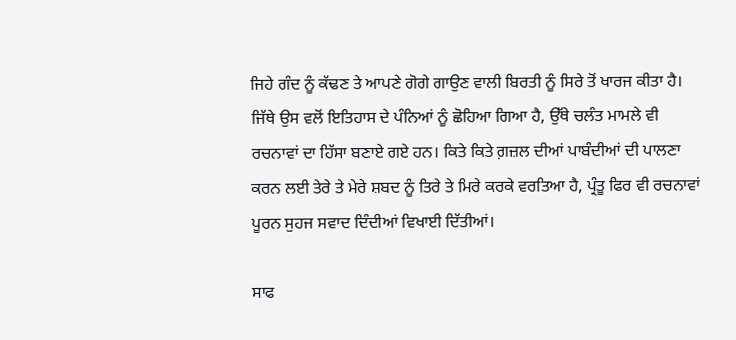ਜਿਹੇ ਗੰਦ ਨੂੰ ਕੱਢਣ ਤੇ ਆਪਣੇ ਗੋਗੇ ਗਾਉਣ ਵਾਲੀ ਬਿਰਤੀ ਨੂੰ ਸਿਰੇ ਤੋਂ ਖਾਰਜ ਕੀਤਾ ਹੈ। ਜਿੱਥੇ ਉਸ ਵਲੋਂ ਇਤਿਹਾਸ ਦੇ ਪੰਨਿਆਂ ਨੂੰ ਛੋਹਿਆ ਗਿਆ ਹੈ, ਉੱਥੇ ਚਲੰਤ ਮਾਮਲੇ ਵੀ ਰਚਨਾਵਾਂ ਦਾ ਹਿੱਸਾ ਬਣਾਏ ਗਏ ਹਨ। ਕਿਤੇ ਕਿਤੇ ਗ਼ਜ਼ਲ ਦੀਆਂ ਪਾਬੰਦੀਆਂ ਦੀ ਪਾਲਣਾ ਕਰਨ ਲਈ ਤੇਰੇ ਤੇ ਮੇਰੇ ਸ਼ਬਦ ਨੂੰ ਤਿਰੇ ਤੇ ਮਿਰੇ ਕਰਕੇ ਵਰਤਿਆ ਹੈ, ਪ੍ਰੰਤੂ ਫਿਰ ਵੀ ਰਚਨਾਵਾਂ ਪੂਰਨ ਸੁਹਜ ਸਵਾਦ ਦਿੰਦੀਆਂ ਵਿਖਾਈ ਦਿੱਤੀਆਂ।

ਸਾਫ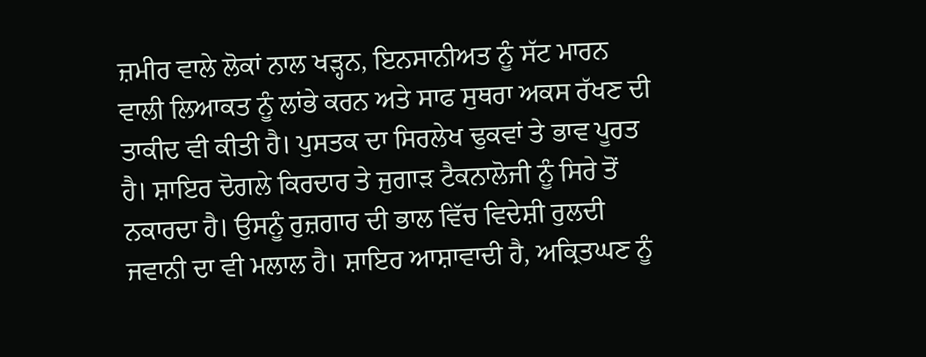ਜ਼ਮੀਰ ਵਾਲੇ ਲੋਕਾਂ ਨਾਲ ਖੜ੍ਹਨ, ਇਨਸਾਨੀਅਤ ਨੂੰ ਸੱਟ ਮਾਰਨ ਵਾਲੀ ਲਿਆਕਤ ਨੂੰ ਲਾਂਭੇ ਕਰਨ ਅਤੇ ਸਾਫ ਸੁਥਰਾ ਅਕਸ ਰੱਖਣ ਦੀ ਤਾਕੀਦ ਵੀ ਕੀਤੀ ਹੈ। ਪੁਸਤਕ ਦਾ ਸਿਰਲੇਖ ਢੁਕਵਾਂ ਤੇ ਭਾਵ ਪੂਰਤ ਹੈ। ਸ਼ਾਇਰ ਦੋਗਲੇ ਕਿਰਦਾਰ ਤੇ ਜੁਗਾੜ ਟੈਕਨਾਲੋਜੀ ਨੂੰ ਸਿਰੇ ਤੋਂ ਨਕਾਰਦਾ ਹੈ। ਉਸਨੂੰ ਰੁਜ਼ਗਾਰ ਦੀ ਭਾਲ ਵਿੱਚ ਵਿਦੇਸ਼ੀ ਰੁਲਦੀ ਜਵਾਨੀ ਦਾ ਵੀ ਮਲਾਲ ਹੈ। ਸ਼ਾਇਰ ਆਸ਼ਾਵਾਦੀ ਹੈ, ਅਕ੍ਰਿਤਘਣ ਨੂੰ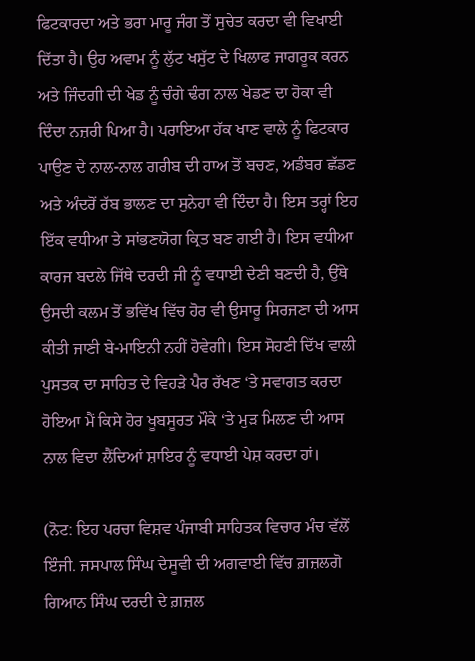ਫਿਟਕਾਰਦਾ ਅਤੇ ਭਰਾ ਮਾਰੂ ਜੰਗ ਤੋਂ ਸੁਚੇਤ ਕਰਦਾ ਵੀ ਵਿਖਾਈ ਦਿੱਤਾ ਹੈ। ਉਹ ਅਵਾਮ ਨੂੰ ਲੁੱਟ ਖਸੁੱਟ ਦੇ ਖਿਲਾਫ ਜਾਗਰੂਕ ਕਰਨ ਅਤੇ ਜਿੰਦਗੀ ਦੀ ਖੇਡ ਨੂੰ ਚੰਗੇ ਢੰਗ ਨਾਲ ਖੇਡਣ ਦਾ ਹੋਕਾ ਵੀ ਦਿੰਦਾ ਨਜ਼ਰੀ ਪਿਆ ਹੈ। ਪਰਾਇਆ ਹੱਕ ਖਾਣ ਵਾਲੇ ਨੂੰ ਫਿਟਕਾਰ ਪਾਉਣ ਦੇ ਨਾਲ-ਨਾਲ ਗਰੀਬ ਦੀ ਹਾਅ ਤੋਂ ਬਚਣ, ਅਡੰਬਰ ਛੱਡਣ ਅਤੇ ਅੰਦਰੋਂ ਰੱਬ ਭਾਲਣ ਦਾ ਸੁਨੇਹਾ ਵੀ ਦਿੰਦਾ ਹੈ। ਇਸ ਤਰ੍ਹਾਂ ਇਹ ਇੱਕ ਵਧੀਆ ਤੇ ਸਾਂਭਣਯੋਗ ਕ੍ਰਿਤ ਬਣ ਗਈ ਹੈ। ਇਸ ਵਧੀਆ ਕਾਰਜ ਬਦਲੇ ਜਿੱਥੇ ਦਰਦੀ ਜੀ ਨੂੰ ਵਧਾਈ ਦੇਣੀ ਬਣਦੀ ਹੈ, ਉੱਥੇ ਉਸਦੀ ਕਲਮ ਤੋਂ ਭਵਿੱਖ ਵਿੱਚ ਹੋਰ ਵੀ ਉਸਾਰੂ ਸਿਰਜਣਾ ਦੀ ਆਸ ਕੀਤੀ ਜਾਣੀ ਬੇ-ਮਾਇਨੀ ਨਹੀਂ ਹੋਵੇਗੀ। ਇਸ ਸੋਹਣੀ ਦਿੱਖ ਵਾਲੀ ਪੁਸਤਕ ਦਾ ਸਾਹਿਤ ਦੇ ਵਿਹੜੇ ਪੈਰ ਰੱਖਣ ‘ਤੇ ਸਵਾਗਤ ਕਰਦਾ ਹੋਇਆ ਮੈਂ ਕਿਸੇ ਹੋਰ ਖੂਬਸੂਰਤ ਮੌਕੇ ‘ਤੇ ਮੁੜ ਮਿਲਣ ਦੀ ਆਸ ਨਾਲ ਵਿਦਾ ਲੈਂਦਿਆਂ ਸ਼ਾਇਰ ਨੂੰ ਵਧਾਈ ਪੇਸ਼ ਕਰਦਾ ਹਾਂ।

(ਨੋਟ: ਇਹ ਪਰਚਾ ਵਿਸ਼ਵ ਪੰਜਾਬੀ ਸਾਹਿਤਕ ਵਿਚਾਰ ਮੰਚ ਵੱਲੋਂ ਇੰਜੀ. ਜਸਪਾਲ ਸਿੰਘ ਦੇਸੂਵੀ ਦੀ ਅਗਵਾਈ ਵਿੱਚ ਗ਼ਜ਼ਲਗੋ ਗਿਆਨ ਸਿੰਘ ਦਰਦੀ ਦੇ ਗ਼ਜ਼ਲ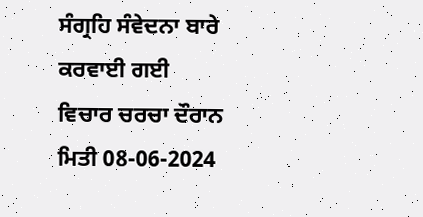ਸੰਗ੍ਰਹਿ ਸੰਵੇਦਨਾ ਬਾਰੇ ਕਰਵਾਈ ਗਈ ਵਿਚਾਰ ਚਰਚਾ ਦੌਰਾਨ ਮਿਤੀ 08-06-2024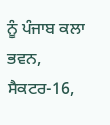ਨੂੰ ਪੰਜਾਬ ਕਲਾ ਭਵਨ, ਸੈਕਟਰ-16,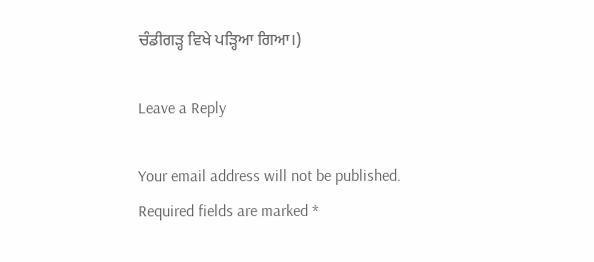ਚੰਡੀਗੜ੍ਹ ਵਿਖੇ ਪੜ੍ਹਿਆ ਗਿਆ।)

Leave a Reply

Your email address will not be published. Required fields are marked *